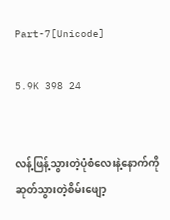Part-7[Unicode]

5.9K 398 24


လန့်ဖြန့်သွားတဲ့ပုံစံလေးနဲ့နောက်ကိုဆုတ်သွားတဲ့စိမ်းဖျော့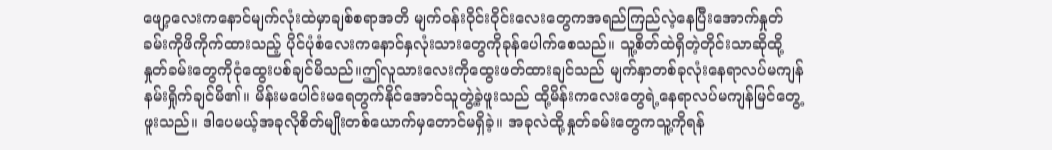ဖျော့လေးကနောင်မျက်လုံးထဲမှာချစ်စရာအတိ မျက်ဝန်းဝိုင်းဝိုင်းလေးတွေကအရည်ကြည်လဲ့နေပြီးအောက်နှုတ်ခမ်းကိုဖိကိုက်ထားသည့် ပိုင်ပုံစံလေးကနောင်နှလုံးသားတွေကိုခုန်ပေါက်စေသည်။ သူ့စိတ်ထဲရှိတဲ့တိုင်းသာဆိုထို့နှုတ်ခမ်းတွေကိုငုံထွေးပစ်ချင်မိသည်။ဤလူသားလေးကိုထွေးဖတ်ထားချင်သည် မျက်နှာတစ်ခုလုံးနေရာလပ်မကျန်နမ်းရှိုက်ချင်မိ၏။ မိန်းမပေါင်းမရေတွက်နိုင်အောင်သူတွဲ့ခဲ့ဖူးသည် ထို့မိန်းကလေးတွေရဲ့နေရာလပ်မကျန်မြင်တွေ့ဖူးသည်။ ဒါပေမယ့်အခုလိုစိတ်မျိုးတစ်ယောက်မှတောင်မရှိခဲ့။ အခုလဲထို့နှုတ်ခမ်းတွေကသူ့ကိုရန်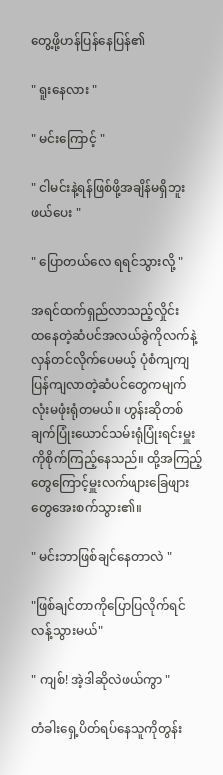တွေ့ဖို့ဟန်ပြန်နေပြန်၏

" ရူးနေလား "

" မင်းကြောင့် "

" ငါမင်းနဲ့ရန်ဖြစ်ဖို့အချိန်မရှိဘူး ဖယ်ပေး "

" ပြောတယ်လေ ရရင်သွားလို့ "

အရင်ထက်ရှည်လာသည့်လှိုင်းထ‌နေတဲ့ဆံပင်အလယ်ခွဲကိုလက်နဲ့လှန်တင်လိုက်ပေမယ့် ပုံစံကျကျပြန်ကျလာတဲ့ဆံပင်တွေကမျက်လုံးမဖုံးရုံတမယ်။ ဟွန်းဆိုတစ်ချက်ပြုံးယောင်သမ်းရုံပြုံးရင်းမှူးကိုစိုက်ကြည့်နေသည်။ ထို့အကြည့်တွေကြောင့်မှူးလက်ဖျားခြေဖျားတွေအေးစက်သွား၏။

" မင်းဘာဖြစ်ချင်နေတာလဲ "

"ဖြစ်ချင်တာကိုပြောပြလိုက်ရင်လန့်သွားမယ်"

" ကျစ်! အဲ့ဒါဆိုလဲဖယ်ကွာ "

တံခါးရှေ့ပိတ်ရပ်နေသူကိုတွန်း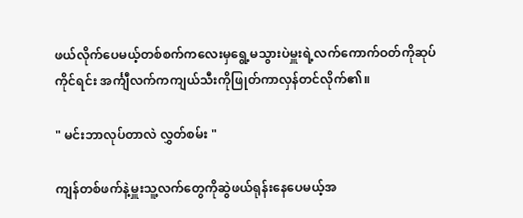ဖယ်လိုက်ပေမယ့်တစ်စက်ကလေးမှရွေ့မသွားပဲမှူးရဲ့လက်ကောက်ဝတ်ကိုဆုပ်ကိုင်ရင်း အင်္ကျီလက်ကကျယ်သီးကိုဖြုတ်ကာလှန်တင်လိုက်၏။

" မင်းဘာလုပ်တာလဲ လွှတ်စမ်း "

ကျန်တစ်ဖက်နဲ့မှူးသူ့လက်တွေကိုဆွဲဖယ်ရုန်းနေပေမယ့်အ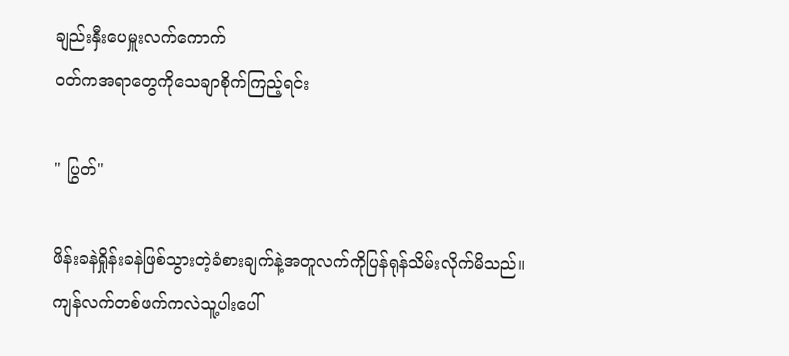ချည်းနှီးပေမှူးလက်ကောက်
ဝတ်ကအရာတွေကိုသေချာစိုက်ကြည့်ရင်း

" ပြွတ်"

ဖိန်းခနဲရှိုန်းခနဲဖြစ်သွားတဲ့ခံစားချက်နဲ့အတူလက်ကိုပြန်ရုန်သိမ်းလိုက်မိသည်။ကျန်လက်တစ်ဖက်ကလဲသူ့‌ပါးပေါ်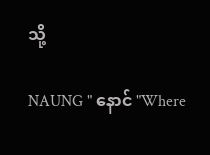သို့

NAUNG " နောင် "Where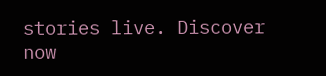stories live. Discover now